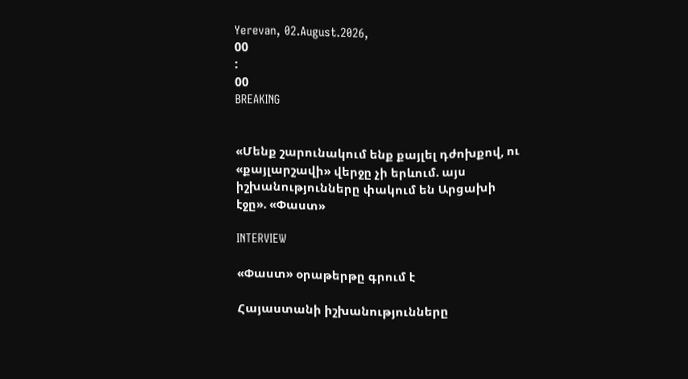Yerevan, 02.August.2026,
00
:
00
BREAKING


«Մենք շարունակում ենք քայլել դժոխքով, ու «քայլարշավի» վերջը չի երևում. այս իշխանությունները փակում են Արցախի էջը». «Փաստ»

INTERVIEW

«Փաստ» օրաթերթը գրում է

Հայաստանի իշխանությունները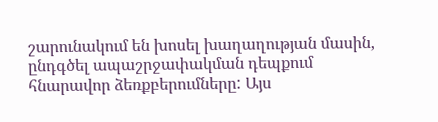շարունակում են խոսել խաղաղության մասին, ընդգծել ապաշրջափակման դեպքում հնարավոր ձեռքբերումները: Այս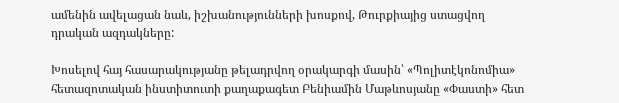ամենին ավելացան նաև, իշխանությունների խոսքով, Թուրքիայից ստացվող դրական ազդակները:

Խոսելով հայ հասարակությանը թելադրվող օրակարգի մասին՝ «Պոլիտէկոնոմիա» հետազոտական ինստիտուտի քաղաքագետ Բենիամին Մաթևոսյանը «Փաստի» հետ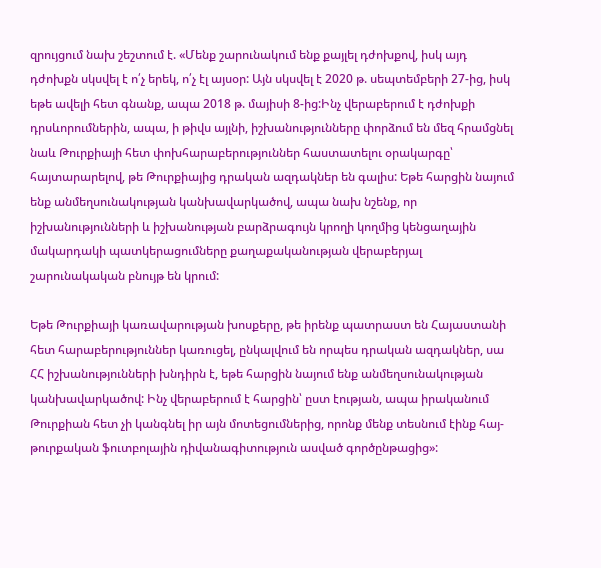զրույցում նախ շեշտում է. «Մենք շարունակում ենք քայլել դժոխքով, իսկ այդ դժոխքն սկսվել է ո՛չ երեկ, ո՛չ էլ այսօր: Այն սկսվել է 2020 թ. սեպտեմբերի 27-ից, իսկ եթե ավելի հետ գնանք, ապա 2018 թ. մայիսի 8-ից:Ինչ վերաբերում է դժոխքի դրսևորումներին, ապա, ի թիվս այլնի, իշխանությունները փորձում են մեզ հրամցնել նաև Թուրքիայի հետ փոխհարաբերություններ հաստատելու օրակարգը՝ հայտարարելով, թե Թուրքիայից դրական ազդակներ են գալիս: Եթե հարցին նայում ենք անմեղսունակության կանխավարկածով, ապա նախ նշենք, որ իշխանությունների և իշխանության բարձրագույն կրողի կողմից կենցաղային մակարդակի պատկերացումները քաղաքականության վերաբերյալ շարունակական բնույթ են կրում:

Եթե Թուրքիայի կառավարության խոսքերը, թե իրենք պատրաստ են Հայաստանի հետ հարաբերություններ կառուցել, ընկալվում են որպես դրական ազդակներ, սա ՀՀ իշխանությունների խնդիրն է, եթե հարցին նայում ենք անմեղսունակության կանխավարկածով: Ինչ վերաբերում է հարցին՝ ըստ էության, ապա իրականում Թուրքիան հետ չի կանգնել իր այն մոտեցումներից, որոնք մենք տեսնում էինք հայ-թուրքական ֆուտբոլային դիվանագիտություն ասված գործընթացից»: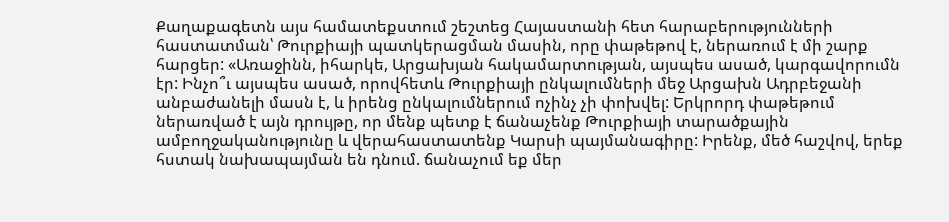Քաղաքագետն այս համատեքստում շեշտեց Հայաստանի հետ հարաբերությունների հաստատման՝ Թուրքիայի պատկերացման մասին, որը փաթեթով է, ներառում է մի շարք հարցեր: «Առաջինն, իհարկե, Արցախյան հակամարտության, այսպես ասած, կարգավորումն էր: Ինչո՞ւ այսպես ասած, որովհետև Թուրքիայի ընկալումների մեջ Արցախն Ադրբեջանի անբաժանելի մասն է, և իրենց ընկալումներում ոչինչ չի փոխվել: Երկրորդ փաթեթում ներառված է այն դրույթը, որ մենք պետք է ճանաչենք Թուրքիայի տարածքային ամբողջականությունը և վերահաստատենք Կարսի պայմանագիրը: Իրենք, մեծ հաշվով, երեք հստակ նախապայման են դնում. ճանաչում եք մեր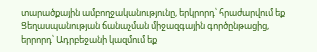տարածքային ամբողջականությունը, երկրորդ՝ հրաժարվում եք Ցեղասպանության ճանաչման միջազգային գործընթացից, երրորդ՝ Ադրբեջանի կազմում եք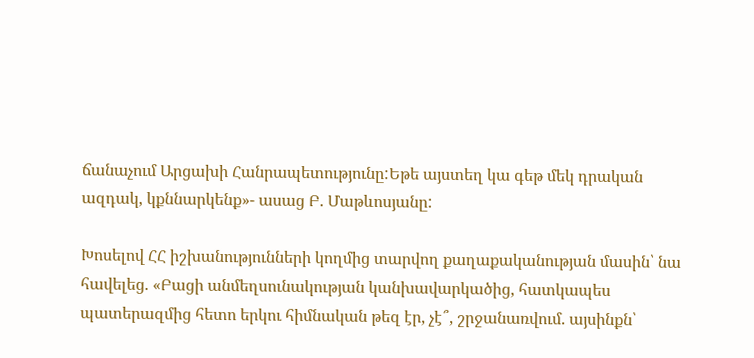ճանաչում Արցախի Հանրապետությունը:Եթե այստեղ կա գեթ մեկ դրական ազդակ, կքննարկենք»- ասաց Բ. Մաթևոսյանը:

Խոսելով ՀՀ իշխանությունների կողմից տարվող քաղաքականության մասին՝ նա հավելեց. «Բացի անմեղսունակության կանխավարկածից, հատկապես պատերազմից հետո երկու հիմնական թեզ էր, չէ՞, շրջանառվում. այսինքն՝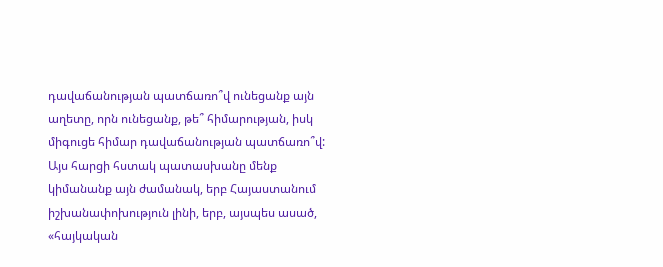դավաճանության պատճառո՞վ ունեցանք այն աղետը, որն ունեցանք, թե՞ հիմարության, իսկ միգուցե հիմար դավաճանության պատճառո՞վ: Այս հարցի հստակ պատասխանը մենք կիմանանք այն ժամանակ, երբ Հայաստանում իշխանափոխություն լինի, երբ, այսպես ասած, «հայկական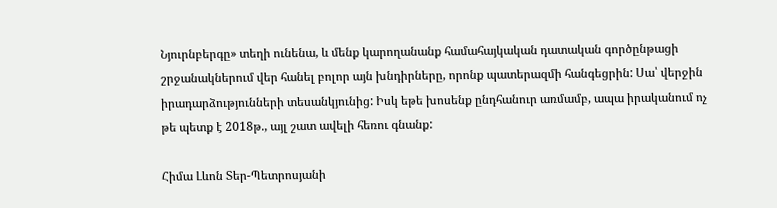Նյուրնբերգը» տեղի ունենա, և մենք կարողանանք համահայկական դատական գործընթացի շրջանակներում վեր հանել բոլոր այն խնդիրները, որոնք պատերազմի հանգեցրին: Սա՝ վերջին իրադարձությունների տեսանկյունից: Իսկ եթե խոսենք ընդհանուր առմամբ, ապա իրականում ոչ թե պետք է 2018թ., այլ շատ ավելի հեռու գնանք:

Հիմա Լևոն Տեր-Պետրոսյանի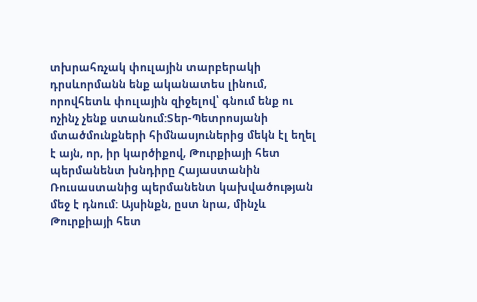տխրահռչակ փուլային տարբերակի դրսևորմանն ենք ականատես լինում, որովհետև փուլային զիջելով՝ գնում ենք ու ոչինչ չենք ստանում:Տեր-Պետրոսյանի մտածմունքների հիմնասյուներից մեկն էլ եղել է այն, որ, իր կարծիքով, Թուրքիայի հետ պերմանենտ խնդիրը Հայաստանին Ռուսաստանից պերմանենտ կախվածության մեջ է դնում: Այսինքն, ըստ նրա, մինչև Թուրքիայի հետ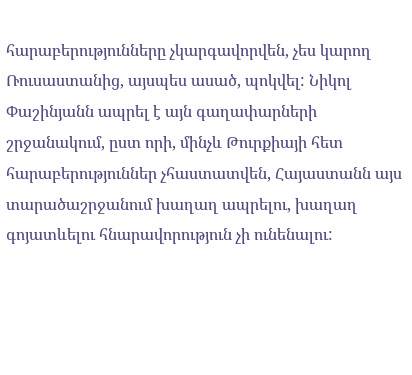հարաբերությունները չկարգավորվեն, չես կարող Ռուսաստանից, այսպես ասած, պոկվել: Նիկոլ Փաշինյանն ապրել է այն գաղափարների շրջանակում, ըստ որի, մինչև Թուրքիայի հետ հարաբերություններ չհաստատվեն, Հայաստանն այս տարածաշրջանում խաղաղ ապրելու, խաղաղ գոյատևելու հնարավորություն չի ունենալու: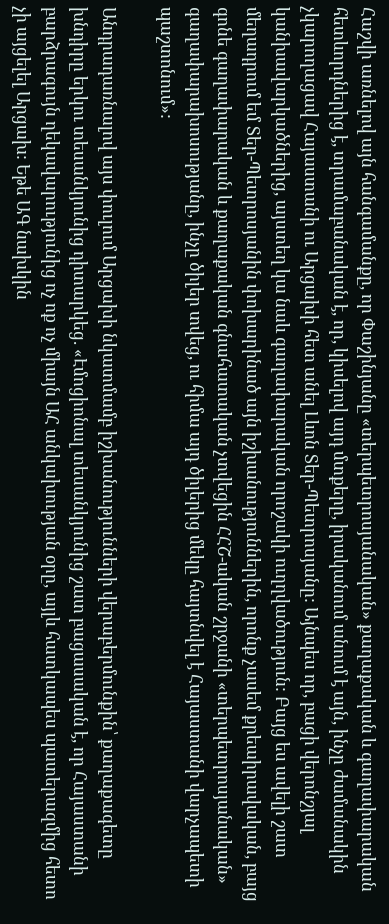Հաշվի առնելով այն հանգամանքը, որ Փաշինյանը «տերպետրոսյանական» քաղաքական և գաղափարական հետևորդներից է, տրամաբանական է, որ, կիսելով այդ մտքերը, իրականում անում է այն, ինչը ժամանակին չկարողացավ Հայաստանի ու Արցախի հետ անել Լևոն Տեր-Պետրոսյանը: Այնպես որ, բացի վերոնշյալ կանխավարկածներից, այստեղ կա նաև գաղափարական որոշակի ուղղվածություն: Բայց ես ավելի շատ մեղադրում եմ Տեր-Պետրոսյանին փոխարինած այն իշխանություններին, որոնք չասեմ քրեաիրավական, բայց գոնե գաղափարական և քաղաքական գնահատական չտվեցին ՀՀՇ-ական շրջանի «տերպետրոսյանական» գաղափարախոսությանը, ինչը ծիլեր տվեց, ու հիմա այդ ծիլերից մեկը հայտնվել է Հայաստանի վարչապետի պաշտոնում»:

Անդրադառնալով այս փուլում Արցախի նկատմամբ իշխանությունների վերաբերմունքին՝ քաղաքագետը խնդիրը երկու տեսանկյունից դիտարկեց. «Էմոցիոնալ տեսանկյունից շատ բացասական է, որ Հայաստանի բարձրագույն ղեկավարությունից ոչ ոք ոչ միայն ԱՀ անկախության օրը, այլև հատկապես պատերազմից հետո չի այցելել Արցախ: Եթե ԱԳ նախկին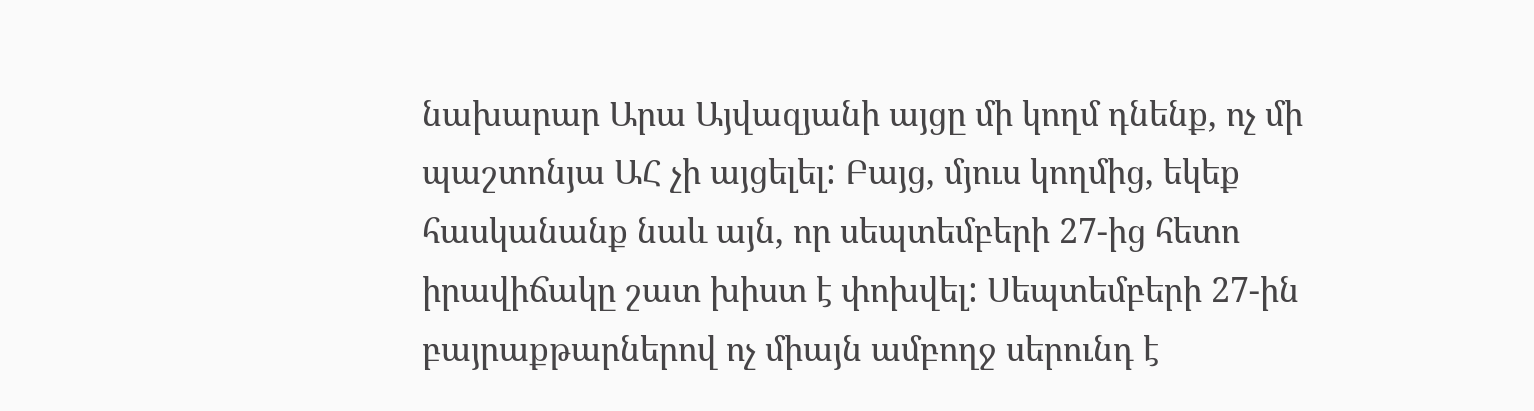նախարար Արա Այվազյանի այցը մի կողմ դնենք, ոչ մի պաշտոնյա ԱՀ չի այցելել: Բայց, մյուս կողմից, եկեք հասկանանք նաև այն, որ սեպտեմբերի 27-ից հետո իրավիճակը շատ խիստ է փոխվել: Սեպտեմբերի 27-ին բայրաքթարներով ոչ միայն ամբողջ սերունդ է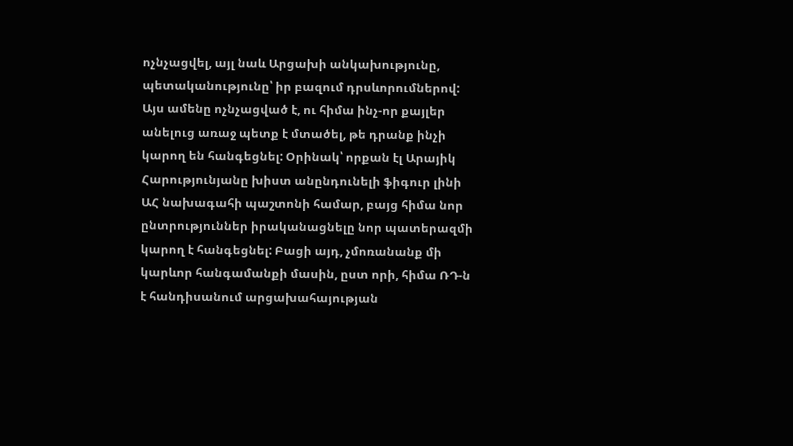ոչնչացվել, այլ նաև Արցախի անկախությունը, պետականությունը՝ իր բազում դրսևորումներով: Այս ամենը ոչնչացված է, ու հիմա ինչ-որ քայլեր անելուց առաջ պետք է մտածել, թե դրանք ինչի կարող են հանգեցնել: Օրինակ՝ որքան էլ Արայիկ Հարությունյանը խիստ անընդունելի ֆիգուր լինի ԱՀ նախագահի պաշտոնի համար, բայց հիմա նոր ընտրություններ իրականացնելը նոր պատերազմի կարող է հանգեցնել: Բացի այդ, չմոռանանք մի կարևոր հանգամանքի մասին, ըստ որի, հիմա ՌԴ-ն է հանդիսանում արցախահայության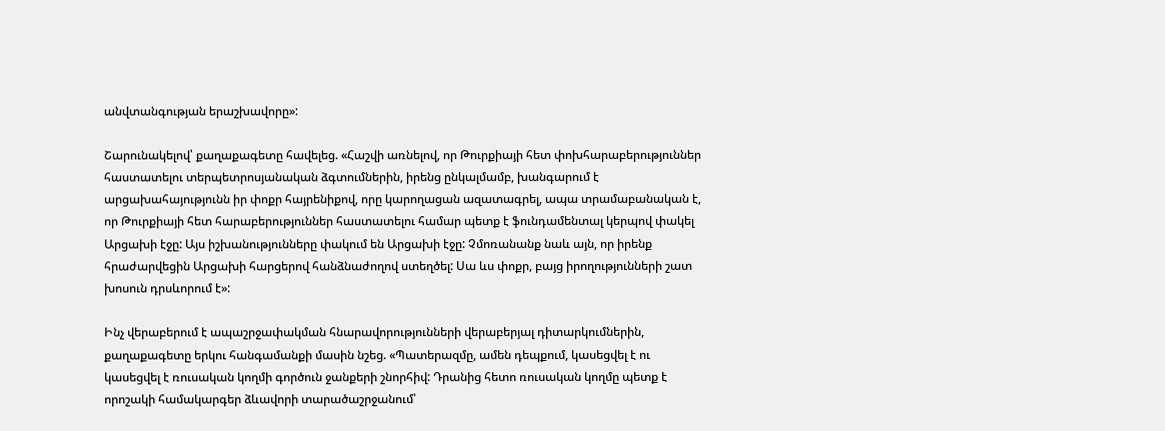անվտանգության երաշխավորը»:

Շարունակելով՝ քաղաքագետը հավելեց. «Հաշվի առնելով, որ Թուրքիայի հետ փոխհարաբերություններ հաստատելու տերպետրոսյանական ձգտումներին, իրենց ընկալմամբ, խանգարում է արցախահայությունն իր փոքր հայրենիքով, որը կարողացան ազատագրել, ապա տրամաբանական է, որ Թուրքիայի հետ հարաբերություններ հաստատելու համար պետք է ֆունդամենտալ կերպով փակել Արցախի էջը: Այս իշխանությունները փակում են Արցախի էջը: Չմոռանանք նաև այն, որ իրենք հրաժարվեցին Արցախի հարցերով հանձնաժողով ստեղծել: Սա ևս փոքր, բայց իրողությունների շատ խոսուն դրսևորում է»:

Ինչ վերաբերում է ապաշրջափակման հնարավորությունների վերաբերյալ դիտարկումներին, քաղաքագետը երկու հանգամանքի մասին նշեց. «Պատերազմը, ամեն դեպքում, կասեցվել է ու կասեցվել է ռուսական կողմի գործուն ջանքերի շնորհիվ: Դրանից հետո ռուսական կողմը պետք է որոշակի համակարգեր ձևավորի տարածաշրջանում՝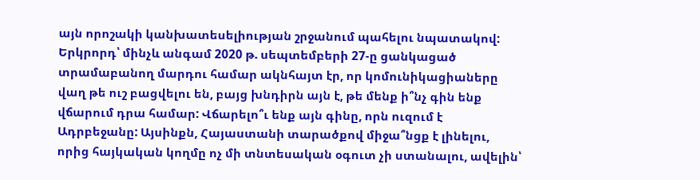այն որոշակի կանխատեսելիության շրջանում պահելու նպատակով: Երկրորդ՝ մինչև անգամ 2020 թ. սեպտեմբերի 27-ը ցանկացած տրամաբանող մարդու համար ակնհայտ էր, որ կոմունիկացիաները վաղ թե ուշ բացվելու են, բայց խնդիրն այն է, թե մենք ի՞նչ գին ենք վճարում դրա համար: Վճարելո՞ւ ենք այն գինը, որն ուզում է Ադրբեջանը: Այսինքն, Հայաստանի տարածքով միջա՞նցք է լինելու, որից հայկական կողմը ոչ մի տնտեսական օգուտ չի ստանալու, ավելին՝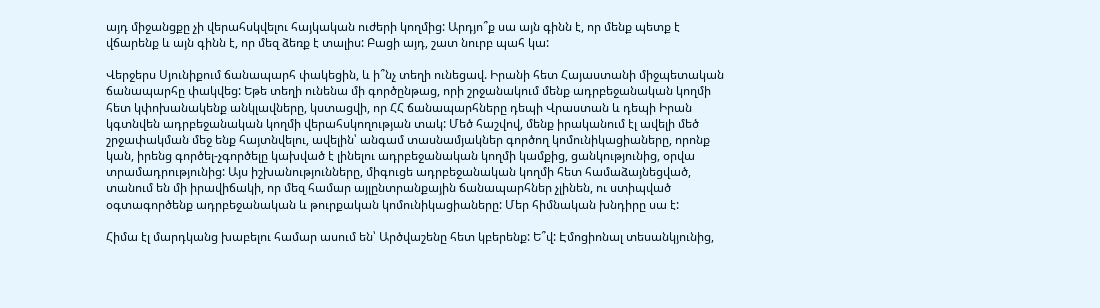այդ միջանցքը չի վերահսկվելու հայկական ուժերի կողմից: Արդյո՞ք սա այն գինն է, որ մենք պետք է վճարենք և այն գինն է, որ մեզ ձեռք է տալիս: Բացի այդ, շատ նուրբ պահ կա:

Վերջերս Սյունիքում ճանապարհ փակեցին, և ի՞նչ տեղի ունեցավ. Իրանի հետ Հայաստանի միջպետական ճանապարհը փակվեց: Եթե տեղի ունենա մի գործընթաց, որի շրջանակում մենք ադրբեջանական կողմի հետ կփոխանակենք անկլավները, կստացվի, որ ՀՀ ճանապարհները դեպի Վրաստան և դեպի Իրան կգտնվեն ադրբեջանական կողմի վերահսկողության տակ: Մեծ հաշվով, մենք իրականում էլ ավելի մեծ շրջափակման մեջ ենք հայտնվելու, ավելին՝ անգամ տասնամյակներ գործող կոմունիկացիաները, որոնք կան, իրենց գործել-չգործելը կախված է լինելու ադրբեջանական կողմի կամքից, ցանկությունից, օրվա տրամադրությունից: Այս իշխանությունները, միգուցե ադրբեջանական կողմի հետ համաձայնեցված, տանում են մի իրավիճակի, որ մեզ համար այլընտրանքային ճանապարհներ չլինեն, ու ստիպված օգտագործենք ադրբեջանական և թուրքական կոմունիկացիաները: Մեր հիմնական խնդիրը սա է:

Հիմա էլ մարդկանց խաբելու համար ասում են՝ Արծվաշենը հետ կբերենք: Ե՞վ: Էմոցիոնալ տեսանկյունից,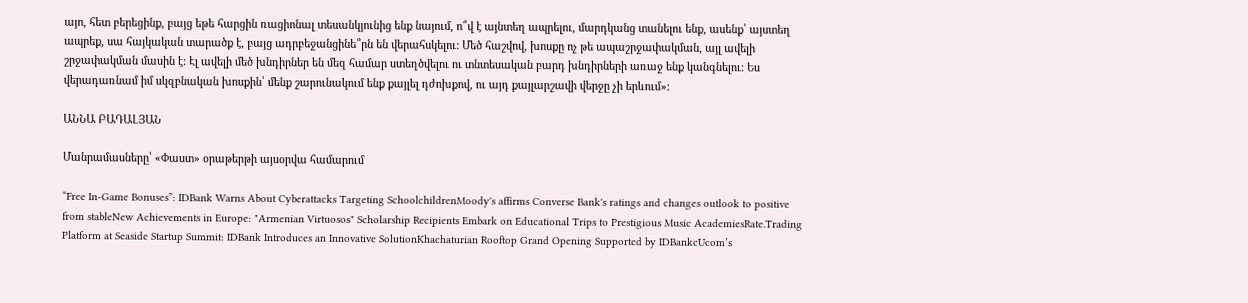այո, հետ բերեցինք, բայց եթե հարցին ռացիոնալ տեսանկյունից ենք նայում, ո՞վ է այնտեղ ապրելու, մարդկանց տանելու ենք, ասենք՝ այստեղ ապրեք, սա հայկական տարածք է, բայց ադրբեջանցինե՞րն են վերահսկելու: Մեծ հաշվով, խոսքը ոչ թե ապաշրջափակման, այլ ավելի շրջափակման մասին է: Էլ ավելի մեծ խնդիրներ են մեզ համար ստեղծվելու ու տնտեսական բարդ խնդիրների առաջ ենք կանգնելու: Ես վերադառնամ իմ սկզբնական խոսքին՝ մենք շարունակում ենք քայլել դժոխքով, ու այդ քայլարշավի վերջը չի երևում»:

ԱՆՆԱ ԲԱԴԱԼՅԱՆ

Մանրամասները՝ «Փաստ» օրաթերթի այսօրվա համարում

“Free In-Game Bonuses”: IDBank Warns About Cyberattacks Targeting SchoolchildrenMoody's affirms Converse Bank's ratings and changes outlook to positive from stableNew Achievements in Europe: "Armenian Virtuosos" Scholarship Recipients Embark on Educational Trips to Prestigious Music AcademiesRate.Trading Platform at Seaside Startup Summit: IDBank Introduces an Innovative SolutionKhachaturian Rooftop Grand Opening Supported by IDBankcUcom’s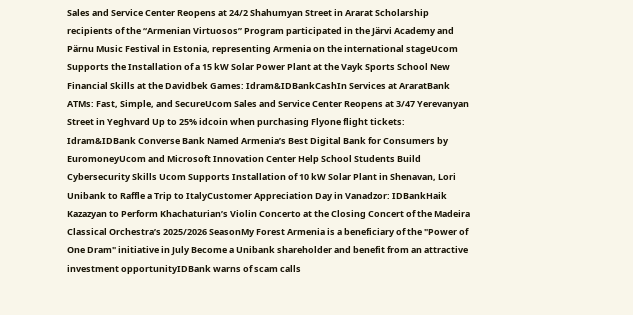Sales and Service Center Reopens at 24/2 Shahumyan Street in Ararat Scholarship recipients of the “Armenian Virtuosos” Program participated in the Järvi Academy and Pärnu Music Festival in Estonia, representing Armenia on the international stageUcom Supports the Installation of a 15 kW Solar Power Plant at the Vayk Sports School New Financial Skills at the Davidbek Games: Idram&IDBankCashIn Services at AraratBank ATMs: Fast, Simple, and SecureUcom Sales and Service Center Reopens at 3/47 Yerevanyan Street in Yeghvard Up to 25% idcoin when purchasing Flyone flight tickets: Idram&IDBank Converse Bank Named Armenia’s Best Digital Bank for Consumers by EuromoneyUcom and Microsoft Innovation Center Help School Students Build Cybersecurity Skills Ucom Supports Installation of 10 kW Solar Plant in Shenavan, Lori Unibank to Raffle a Trip to ItalyCustomer Appreciation Day in Vanadzor: IDBankHaik Kazazyan to Perform Khachaturian’s Violin Concerto at the Closing Concert of the Madeira Classical Orchestra’s 2025/2026 SeasonMy Forest Armenia is a beneficiary of the "Power of One Dram" initiative in July Become a Unibank shareholder and benefit from an attractive investment opportunityIDBank warns of scam calls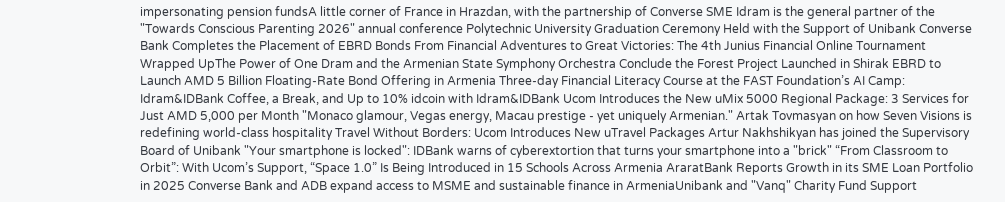impersonating pension fundsA little corner of France in Hrazdan, with the partnership of Converse SME Idram is the general partner of the "Towards Conscious Parenting 2026" annual conference Polytechnic University Graduation Ceremony Held with the Support of Unibank Converse Bank Completes the Placement of EBRD Bonds From Financial Adventures to Great Victories: The 4th Junius Financial Online Tournament Wrapped UpThe Power of One Dram and the Armenian State Symphony Orchestra Conclude the Forest Project Launched in Shirak EBRD to Launch AMD 5 Billion Floating-Rate Bond Offering in Armenia Three-day Financial Literacy Course at the FAST Foundation’s AI Camp: Idram&IDBank Coffee, a Break, and Up to 10% idcoin with Idram&IDBank Ucom Introduces the New uMix 5000 Regional Package: 3 Services for Just AMD 5,000 per Month "Monaco glamour, Vegas energy, Macau prestige - yet uniquely Armenian." Artak Tovmasyan on how Seven Visions is redefining world-class hospitality Travel Without Borders: Ucom Introduces New uTravel Packages Artur Nakhshikyan has joined the Supervisory Board of Unibank "Your smartphone is locked": IDBank warns of cyberextortion that turns your smartphone into a "brick" “From Classroom to Orbit”: With Ucom’s Support, “Space 1.0” Is Being Introduced in 15 Schools Across Armenia AraratBank Reports Growth in its SME Loan Portfolio in 2025 Converse Bank and ADB expand access to MSME and sustainable finance in ArmeniaUnibank and "Vanq" Charity Fund Support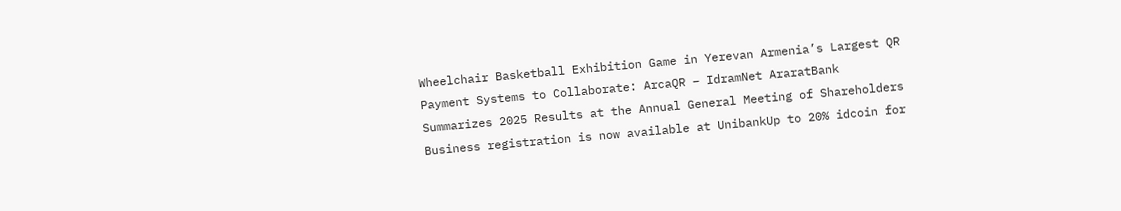Wheelchair Basketball Exhibition Game in Yerevan Armenia’s Largest QR Payment Systems to Collaborate: ArcaQR – IdramNet AraratBank Summarizes 2025 Results at the Annual General Meeting of Shareholders Business registration is now available at UnibankUp to 20% idcoin for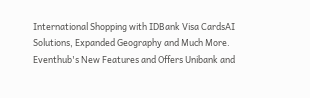International Shopping with IDBank Visa CardsAI Solutions, Expanded Geography and Much More. Eventhub's New Features and Offers Unibank and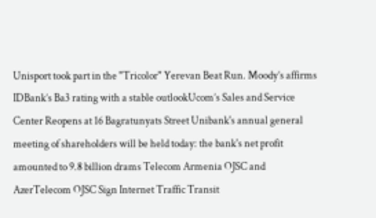Unisport took part in the "Tricolor" Yerevan Beat Run. Moody’s affirms IDBank’s Ba3 rating with a stable outlookUcom’s Sales and Service Center Reopens at 16 Bagratunyats Street Unibank's annual general meeting of shareholders will be held today: the bank's net profit amounted to 9.8 billion drams Telecom Armenia OJSC and AzerTelecom OJSC Sign Internet Traffic Transit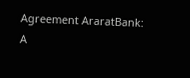Agreement AraratBank: A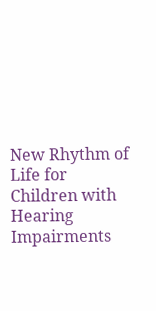New Rhythm of Life for Children with Hearing Impairments